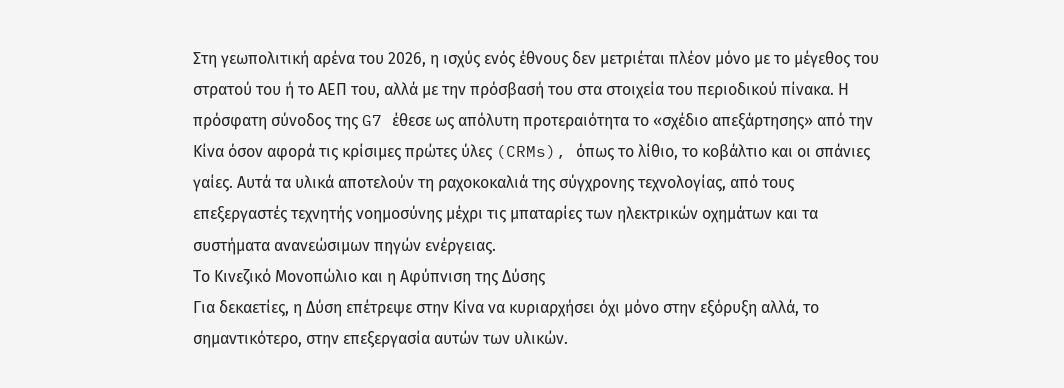Στη γεωπολιτική αρένα του 2026, η ισχύς ενός έθνους δεν μετριέται πλέον μόνο με το μέγεθος του στρατού του ή το ΑΕΠ του, αλλά με την πρόσβασή του στα στοιχεία του περιοδικού πίνακα. Η πρόσφατη σύνοδος της G7 έθεσε ως απόλυτη προτεραιότητα το «σχέδιο απεξάρτησης» από την Κίνα όσον αφορά τις κρίσιμες πρώτες ύλες (CRMs), όπως το λίθιο, το κοβάλτιο και οι σπάνιες γαίες. Αυτά τα υλικά αποτελούν τη ραχοκοκαλιά της σύγχρονης τεχνολογίας, από τους επεξεργαστές τεχνητής νοημοσύνης μέχρι τις μπαταρίες των ηλεκτρικών οχημάτων και τα συστήματα ανανεώσιμων πηγών ενέργειας.
Το Κινεζικό Μονοπώλιο και η Αφύπνιση της Δύσης
Για δεκαετίες, η Δύση επέτρεψε στην Κίνα να κυριαρχήσει όχι μόνο στην εξόρυξη αλλά, το σημαντικότερο, στην επεξεργασία αυτών των υλικών.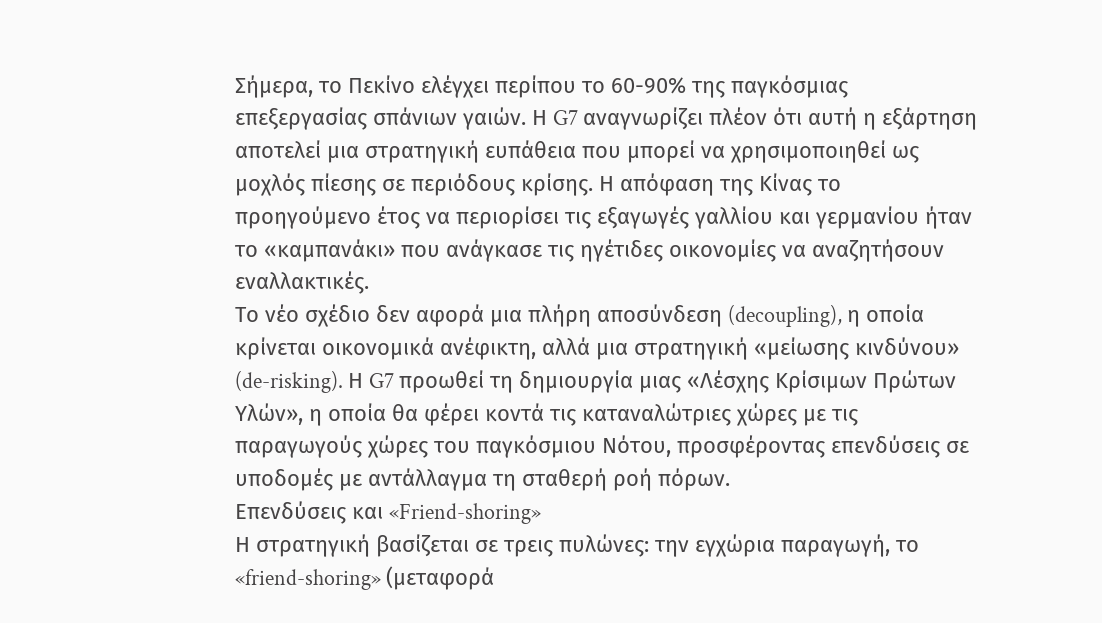Σήμερα, το Πεκίνο ελέγχει περίπου το 60-90% της παγκόσμιας επεξεργασίας σπάνιων γαιών. Η G7 αναγνωρίζει πλέον ότι αυτή η εξάρτηση αποτελεί μια στρατηγική ευπάθεια που μπορεί να χρησιμοποιηθεί ως μοχλός πίεσης σε περιόδους κρίσης. Η απόφαση της Κίνας το προηγούμενο έτος να περιορίσει τις εξαγωγές γαλλίου και γερμανίου ήταν το «καμπανάκι» που ανάγκασε τις ηγέτιδες οικονομίες να αναζητήσουν εναλλακτικές.
Το νέο σχέδιο δεν αφορά μια πλήρη αποσύνδεση (decoupling), η οποία κρίνεται οικονομικά ανέφικτη, αλλά μια στρατηγική «μείωσης κινδύνου» (de-risking). Η G7 προωθεί τη δημιουργία μιας «Λέσχης Κρίσιμων Πρώτων Υλών», η οποία θα φέρει κοντά τις καταναλώτριες χώρες με τις παραγωγούς χώρες του παγκόσμιου Νότου, προσφέροντας επενδύσεις σε υποδομές με αντάλλαγμα τη σταθερή ροή πόρων.
Επενδύσεις και «Friend-shoring»
Η στρατηγική βασίζεται σε τρεις πυλώνες: την εγχώρια παραγωγή, το «friend-shoring» (μεταφορά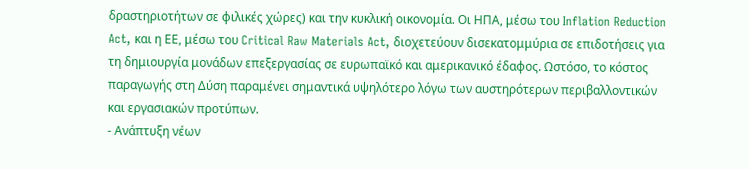δραστηριοτήτων σε φιλικές χώρες) και την κυκλική οικονομία. Οι ΗΠΑ, μέσω του Inflation Reduction Act, και η ΕΕ, μέσω του Critical Raw Materials Act, διοχετεύουν δισεκατομμύρια σε επιδοτήσεις για τη δημιουργία μονάδων επεξεργασίας σε ευρωπαϊκό και αμερικανικό έδαφος. Ωστόσο, το κόστος παραγωγής στη Δύση παραμένει σημαντικά υψηλότερο λόγω των αυστηρότερων περιβαλλοντικών και εργασιακών προτύπων.
- Ανάπτυξη νέων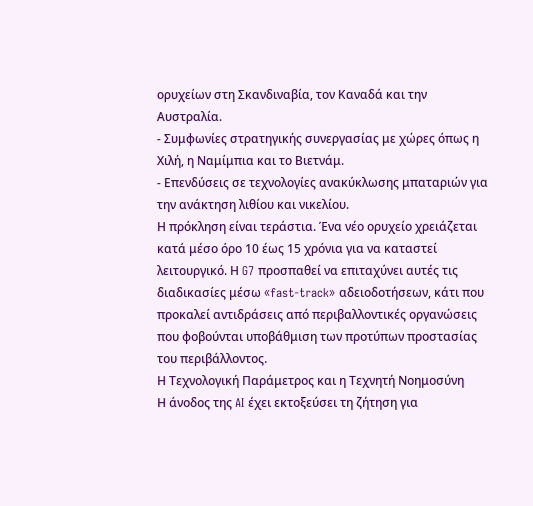ορυχείων στη Σκανδιναβία, τον Καναδά και την Αυστραλία.
- Συμφωνίες στρατηγικής συνεργασίας με χώρες όπως η Χιλή, η Ναμίμπια και το Βιετνάμ.
- Επενδύσεις σε τεχνολογίες ανακύκλωσης μπαταριών για την ανάκτηση λιθίου και νικελίου.
Η πρόκληση είναι τεράστια. Ένα νέο ορυχείο χρειάζεται κατά μέσο όρο 10 έως 15 χρόνια για να καταστεί λειτουργικό. Η G7 προσπαθεί να επιταχύνει αυτές τις διαδικασίες μέσω «fast-track» αδειοδοτήσεων, κάτι που προκαλεί αντιδράσεις από περιβαλλοντικές οργανώσεις που φοβούνται υποβάθμιση των προτύπων προστασίας του περιβάλλοντος.
Η Τεχνολογική Παράμετρος και η Τεχνητή Νοημοσύνη
Η άνοδος της AI έχει εκτοξεύσει τη ζήτηση για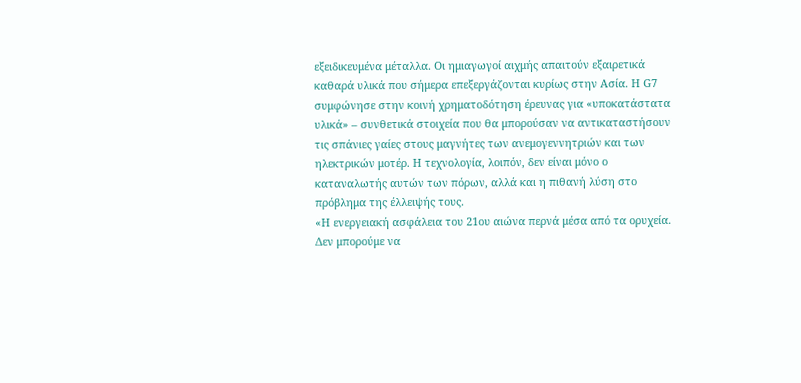εξειδικευμένα μέταλλα. Οι ημιαγωγοί αιχμής απαιτούν εξαιρετικά καθαρά υλικά που σήμερα επεξεργάζονται κυρίως στην Ασία. Η G7 συμφώνησε στην κοινή χρηματοδότηση έρευνας για «υποκατάστατα υλικά» – συνθετικά στοιχεία που θα μπορούσαν να αντικαταστήσουν τις σπάνιες γαίες στους μαγνήτες των ανεμογεννητριών και των ηλεκτρικών μοτέρ. Η τεχνολογία, λοιπόν, δεν είναι μόνο ο καταναλωτής αυτών των πόρων, αλλά και η πιθανή λύση στο πρόβλημα της έλλειψής τους.
«Η ενεργειακή ασφάλεια του 21ου αιώνα περνά μέσα από τα ορυχεία. Δεν μπορούμε να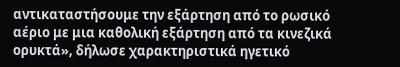αντικαταστήσουμε την εξάρτηση από το ρωσικό αέριο με μια καθολική εξάρτηση από τα κινεζικά ορυκτά», δήλωσε χαρακτηριστικά ηγετικό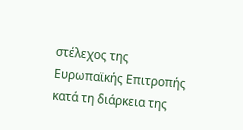στέλεχος της Ευρωπαϊκής Επιτροπής κατά τη διάρκεια της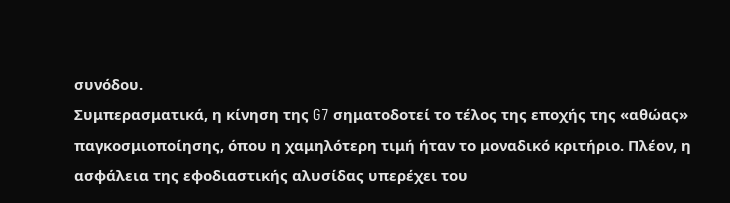συνόδου.
Συμπερασματικά, η κίνηση της G7 σηματοδοτεί το τέλος της εποχής της «αθώας» παγκοσμιοποίησης, όπου η χαμηλότερη τιμή ήταν το μοναδικό κριτήριο. Πλέον, η ασφάλεια της εφοδιαστικής αλυσίδας υπερέχει του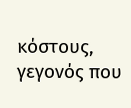κόστους, γεγονός που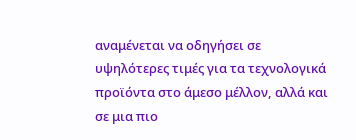αναμένεται να οδηγήσει σε υψηλότερες τιμές για τα τεχνολογικά προϊόντα στο άμεσο μέλλον, αλλά και σε μια πιο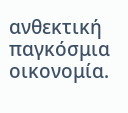ανθεκτική παγκόσμια οικονομία.